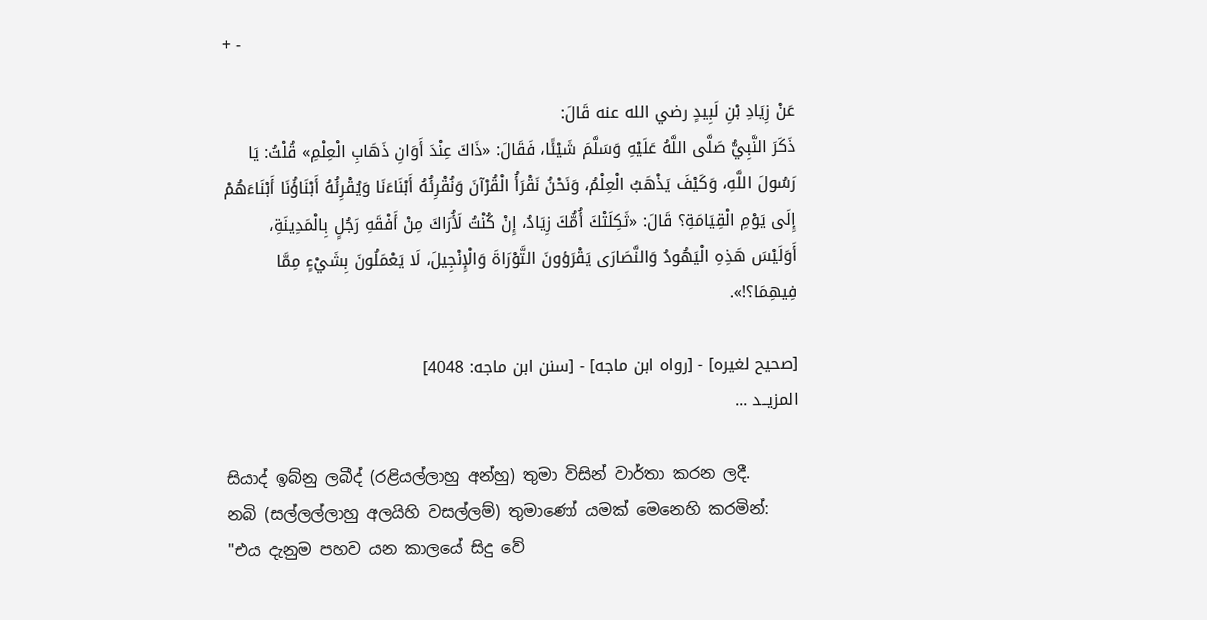+ -

عَنْ زِيَادِ بْنِ لَبِيدٍ رضي الله عنه قَالَ:
ذَكَرَ النَّبِيُّ صَلَّى اللَّهُ عَلَيْهِ وَسَلَّمَ شَيْئًا، فَقَالَ: «ذَاكَ عِنْدَ أَوَانِ ذَهَابِ الْعِلْمِ» قُلْتُ: يَا رَسُولَ اللَّهِ، وَكَيْفَ يَذْهَبُ الْعِلْمُ، وَنَحْنُ نَقْرَأُ الْقُرْآنَ وَنُقْرِئُهُ أَبْنَاءَنَا وَيُقْرِئُهُ أَبْنَاؤُنَا أَبْنَاءَهُمْ إِلَى يَوْمِ الْقِيَامَةِ؟ قَالَ: «ثَكِلَتْكَ أُمُّكَ زِيَادُ، إِنْ كُنْتُ لَأُرَاكَ مِنْ أَفْقَهِ رَجُلٍ بِالْمَدِينَةِ، أَوَلَيْسَ هَذِهِ الْيَهُودُ وَالنَّصَارَى يَقْرَؤونَ التَّوْرَاةَ وَالْإِنْجِيلَ، لَا يَعْمَلُونَ بِشَيْءٍ مِمَّا فِيهِمَا؟!».

[صحيح لغيره] - [رواه ابن ماجه] - [سنن ابن ماجه: 4048]
المزيــد ...

සියාද් ඉබ්නු ලබීද් (රළියල්ලාහු අන්හු) තුමා විසින් වාර්තා කරන ලදී.
නබි (සල්ලල්ලාහු අලයිහි වසල්ලම්) තුමාණෝ යමක් මෙනෙහි කරමින්: "එය දැනුම පහව යන කාලයේ සිදු වේ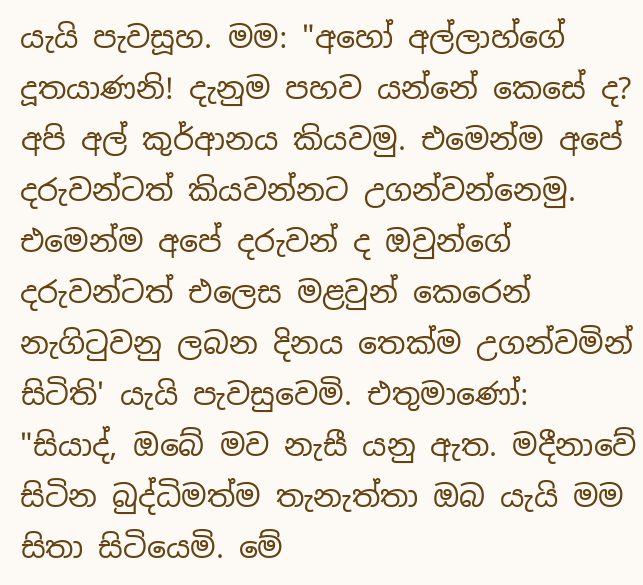යැයි පැවසූහ. මම: "අහෝ අල්ලාහ්ගේ දූතයාණනි! දැනුම පහව යන්නේ කෙසේ ද? අපි අල් කුර්ආනය කියවමු. එමෙන්ම අපේ දරුවන්ටත් කියවන්නට උගන්වන්නෙමු. එමෙන්ම අපේ දරුවන් ද ඔවුන්ගේ දරුවන්ටත් එලෙස මළවුන් කෙරෙන් නැගිටුවනු ලබන දිනය තෙක්ම උගන්වමින් සිටිති' යැයි පැවසුවෙමි. එතුමාණෝ: "සියාද්, ඔබේ මව නැසී යනු ඇත. මදීනාවේ සිටින බුද්ධිමත්ම තැනැත්තා ඔබ යැයි මම සිතා සිටියෙමි. මේ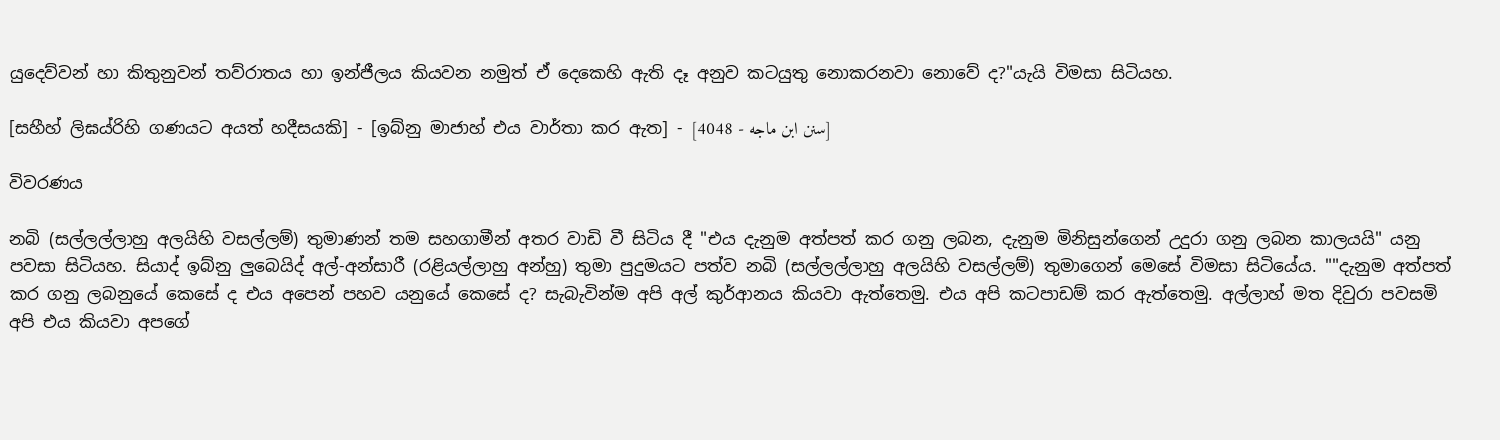යුදෙව්වන් හා කිතුනුවන් තව්රාතය හා ඉන්ජීලය කියවන නමුත් ඒ දෙකෙහි ඇති දෑ අනුව කටයුතු නොකරනවා නොවේ ද?"යැයි විමසා සිටියහ.

[සහීහ් ලිඝය්රිහි ගණයට අයත් හදීසයකි] - [ඉබ්නු මාජාහ් එය වාර්තා කර ඇත] - [سنن ابن ماجه - 4048]

විවරණය

නබි (සල්ලල්ලාහු අලයිහි වසල්ලම්) තුමාණන් තම සහගාමීන් අතර වාඩි වී සිටිය දී "එය දැනුම අත්පත් කර ගනු ලබන, දැනුම මිනිසුන්ගෙන් උදුරා ගනු ලබන කාලයයි" යනු පවසා සිටියහ. සියාද් ඉබ්නු ලුබෙයිද් අල්-අන්සාරී (රළියල්ලාහු අන්හු) තුමා පුදුමයට පත්ව නබි (සල්ලල්ලාහු අලයිහි වසල්ලම්) තුමාගෙන් මෙසේ විමසා සිටියේය. ""දැනුම අත්පත් කර ගනු ලබනුයේ කෙසේ ද එය අපෙන් පහව යනුයේ කෙසේ ද? සැබැවින්ම අපි අල් කුර්ආනය කියවා ඇත්තෙමු. එය අපි කටපාඩම් කර ඇත්තෙමු. අල්ලාහ් මත දිවුරා පවසමි අපි එය කියවා අපගේ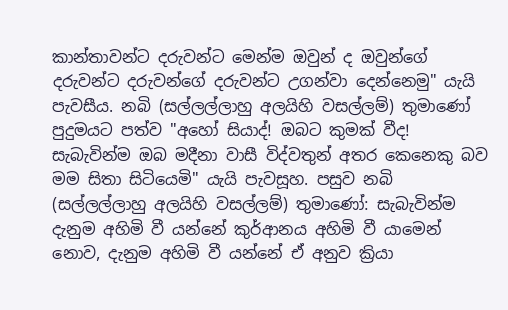කාන්තාවන්ට දරුවන්ට මෙන්ම ඔවුන් ද ඔවුන්ගේ දරුවන්ට දරුවන්ගේ දරුවන්ට උගන්වා දෙන්නෙමු" යැයි පැවසීය. නබි (සල්ලල්ලාහු අලයිහි වසල්ලම්) තුමාණෝ පුදුමයට පත්ව "අහෝ සියාද්! ඔබට කුමක් වීද! සැබැවින්ම ඔබ මදීනා වාසී විද්වතුන් අතර කෙනෙකු බව මම සිතා සිටියෙමි" යැයි පැවසූහ. පසුව නබි (සල්ලල්ලාහු අලයිහි වසල්ලම්) තුමාණෝ: සැබැවින්ම දැනුම අහිමි වී යන්නේ කුර්ආනය අහිමි වී යාමෙන් නොව, දැනුම අහිමි වී යන්නේ ඒ අනුව ක්‍රියා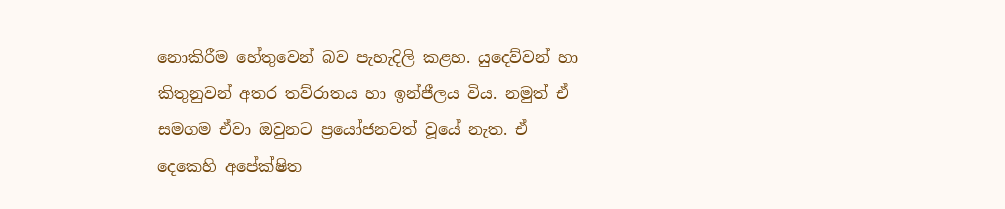නොකිරීම හේතුවෙන් බව පැහැදිලි කළහ. යුදෙව්වන් හා කිතුනුවන් අතර තව්රාතය හා ඉන්ජීලය විය. නමුත් ඒ සමගම ඒවා ඔවුනට ප්‍රයෝජනවත් වූයේ නැත. ඒ දෙකෙහි අපේක්ෂිත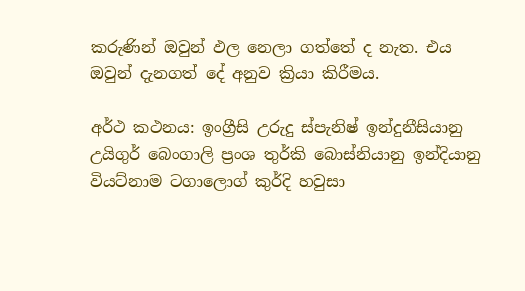කරුණින් ඔවුන් ඵල නෙලා ගත්තේ ද නැත. එය ඔවුන් දැනගත් දේ අනුව ක්‍රියා කිරීමය.

අර්ථ කථනය: ඉංග්‍රීසි උරුදු ස්පැනිෂ් ඉන්දුනීසියානු උයිගුර් බෙංගාලි ප්‍රංශ තුර්කි බොස්නියානු ඉන්දියානු වියට්නාම ටගාලොග් කුර්දි හවුසා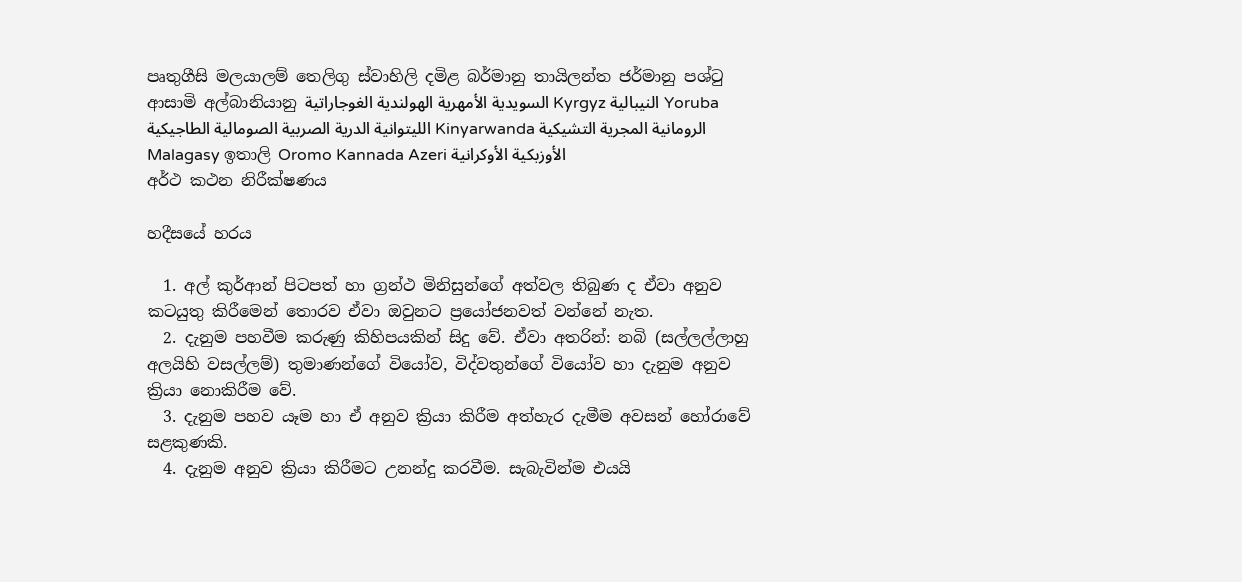පෘතුගීසි මලයාලම් තෙලිගු ස්වාහිලි දමිළ බර්මානු තායිලන්ත ජර්මානු පශ්ටු ආසාමි අල්බානියානු السويدية الأمهرية الهولندية الغوجاراتية Kyrgyz النيبالية Yoruba الليتوانية الدرية الصربية الصومالية الطاجيكية Kinyarwanda الرومانية المجرية التشيكية Malagasy ඉතාලි Oromo Kannada Azeri الأوزبكية الأوكرانية
අර්ථ කථන නිරීක්ෂණය

හදීසයේ හරය

  1. අල් කුර්ආන් පිටපත් හා ග්‍රන්ථ මිනිසුන්ගේ අත්වල තිබුණ ද ඒවා අනුව කටයුතු කිරීමෙන් තොරව ඒවා ඔවුනට ප්‍රයෝජනවත් වන්නේ නැත.
  2. දැනුම පහවීම කරුණු කිහිපයකින් සිදු වේ. ඒවා අතරින්: නබි (සල්ලල්ලාහු අලයිහි වසල්ලම්) තුමාණන්ගේ වියෝව, විද්වතුන්ගේ වියෝව හා දැනුම අනුව ක්‍රියා නොකිරීම වේ.
  3. දැනුම පහව යෑම හා ඒ අනුව ක්‍රියා කිරීම අත්හැර දැමීම අවසන් හෝරාවේ සළකුණකි.
  4. දැනුම අනුව ක්‍රියා කිරීමට උනන්දු කරවීම. සැබැවින්ම එයයි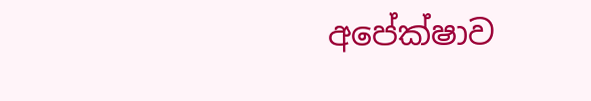අපේක්ෂාව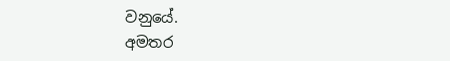වනුයේ.
අමතර